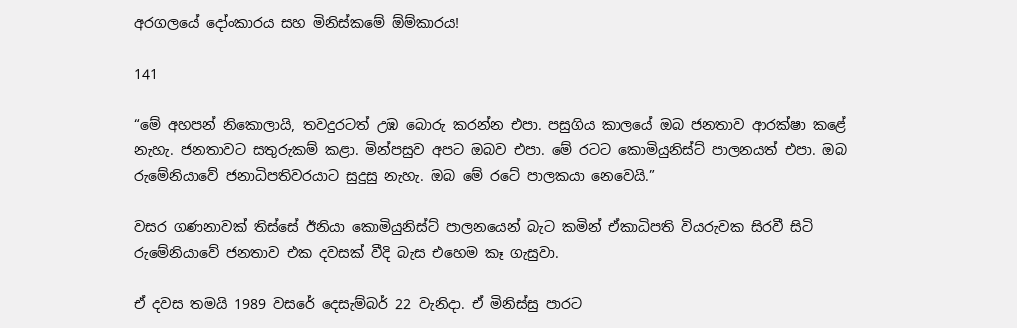අරගලයේ දෝංකාරය සහ මිනිස්කමේ ඕම්කාරය!

141

“මේ අහපන් නිකොලායි, තවදුරටත් උඹ බොරු කරන්න එපා. පසුගිය කාලයේ ඔබ ජනතාව ආරක්ෂා කළේ නැහැ. ජනතාවට සතුරුකම් කළා. මින්පසුව අපට ඔබව එපා. මේ රටට කොමියුනිස්ට් පාලනයත් එපා. ඔබ රුමේනියාවේ ජනාධිපතිවරයාට සුදුසු නැහැ. ඔබ මේ රටේ පාලකයා නෙවෙයි.”

වසර ගණනාවක් තිස්සේ ඊනියා කොමියුනිස්ට් පාලනයෙන් බැට කමින් ඒකාධිපති වියරුවක සිරවී සිටි රුමේනියාවේ ජනතාව එක දවසක් වීදි බැස එහෙම කෑ ගැසුවා.

ඒ දවස තමයි 1989 වසරේ දෙසැම්බර් 22 වැනිදා. ඒ මිනිස්සු පාරට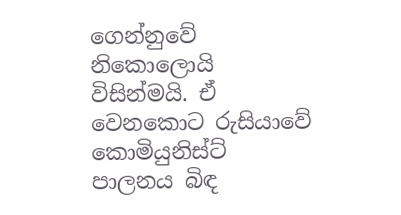ගෙන්නුවේ නිකොලොයි විසින්මයි. ඒ වෙනකොට රුසියාවේ කොමියුනිස්ට් පාලනය බිඳ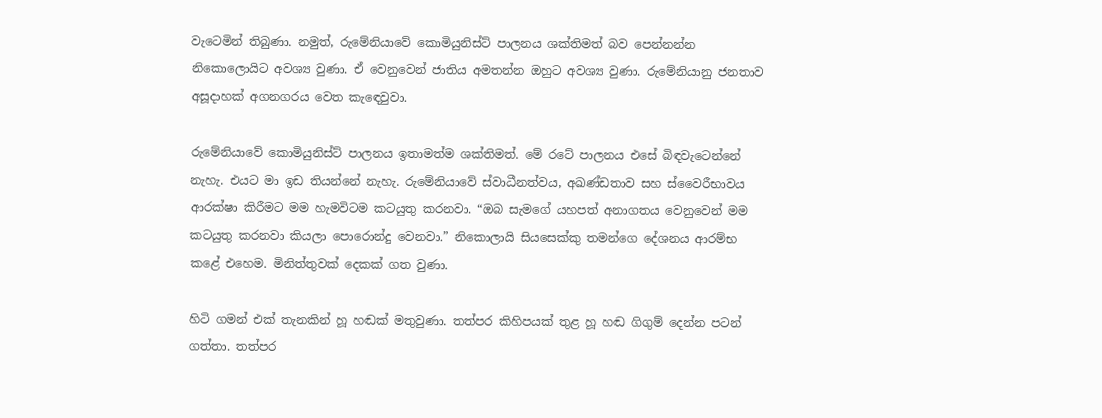වැටෙමින් තිබුණා. නමුත්, රුමේනියාවේ කොමියුනිස්ට් පාලනය ශක්තිමත් බව පෙන්නන්න නිකොලොයිට අවශ්‍ය වුණා. ඒ වෙනුවෙන් ජාතිය අමතන්න ඔහුට අවශ්‍ය වුණා. රුමේනියානු ජනතාව අසූදාහක් අගනගරය වෙත කැඳෙවුවා.

රුමේනියාවේ කොමියුනිස්ට් පාලනය ඉතාමත්ම ශක්තිමත්. මේ රටේ පාලනය එසේ බිඳවැටෙන්නේ නැහැ. එයට මා ඉඩ තියන්නේ නැහැ. රුමේනියාවේ ස්වාධීනත්වය, අඛණ්ඩතාව සහ ස්වෛරීභාවය ආරක්ෂා කිරීමට මම හැමවිටම කටයුතු කරනවා. “ඔබ සැමගේ යහපත් අනාගතය වෙනුවෙන් මම කටයුතු කරනවා කියලා පොරොන්දු වෙනවා.” නිකොලායි සියසෙක්කු තමන්ගෙ දේශනය ආරම්භ කළේ එහෙම. මිනිත්තුවක් දෙකක් ගත වුණා.

හිටි ගමන් එක් තැනකින් හූ හඬක් මතුවුණා. තත්පර කිහිපයක් තුළ හූ හඬ ගිගුම් දෙන්න පටන් ගත්තා. තත්පර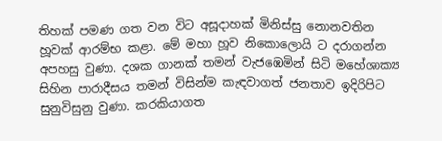තිහක් පමණ ගත වන විට අසූදාහක් මිනිස්සු නොනවතින හූවක් ආරම්භ කළා. මේ මහා හූව නිකොලොයි ට දරාගන්න අපහසු වුණා. දශක ගානක් තමන් වැජඹෙමින් සිටි මහේශාක්‍ය සිහින පාරාදීසය තමන් විසින්ම කැඳවාගත් ජනතාව ඉදිරිපිට සුනුවිසුනු වුණා. කරකියාගත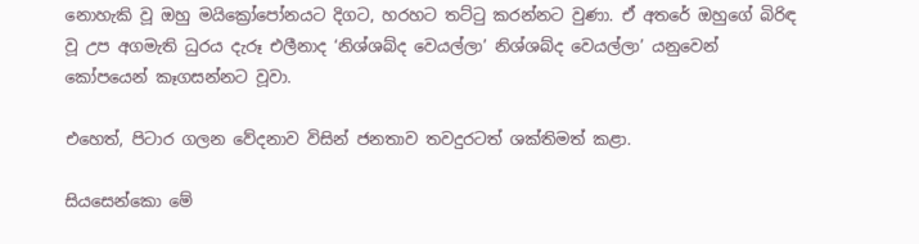නොහැකි වූ ඔහු මයික්‍රෝපෝනයට දිගට, හරහට තට්ටු කරන්නට වුණා. ඒ අතරේ ඔහුගේ බිරිඳ වූ උප අගමැති ධුරය දැරූ එලීනාද ‘නිශ්ශබ්ද වෙයල්ලා’ නිශ්ශබ්ද වෙයල්ලා’ යනුවෙන් කෝපයෙන් කෑගසන්නට වූවා.

එහෙත්, පිටාර ගලන වේදනාව විසින් ජනතාව තවදුරටත් ශක්තිමත් කළා.

සියසෙන්කො මේ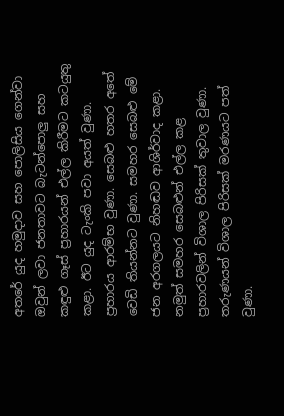අතරේ යුද හමුදාව සහ පොලිසිය ගෙන්වා ඔවුන් ලවා ජනතාවට බැටන්පොලු සහ කඳුළු ගෑස් ප්‍රහාරයන් එල්ල කිරීමට කටයුතු කළා. ඊට යුද ටැංකි පවා අයත් වුණා. ප්‍රහාරය ආරම්භ වුණා. සෙබළු හතර අතේ වෙඩි තියන්නට වුණා. සමහර සෙබළු මේ ජන අරගලයට නිහඬව ආශිර්වාද කළා. නමුත් සමහර සෙබළුන් එල්ල කළ ප්‍රහාරවලින් විශාල පිරිසක් තුවාල වුණා. තරුණයන් විශාල පිරිසක් මරණයට පත් වුණා.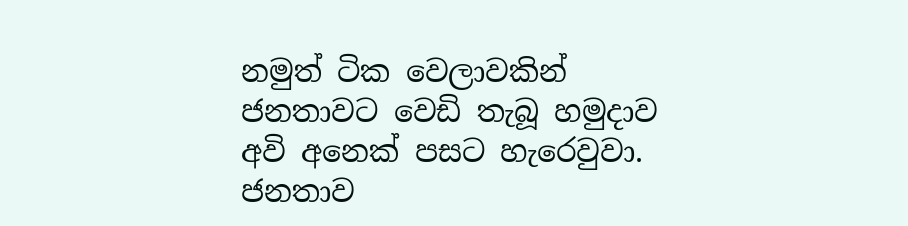නමුත් ටික වෙලාවකින් ජනතාවට වෙඩි තැබූ හමුදාව අවි අනෙක් පසට හැරෙවුවා. ජනතාව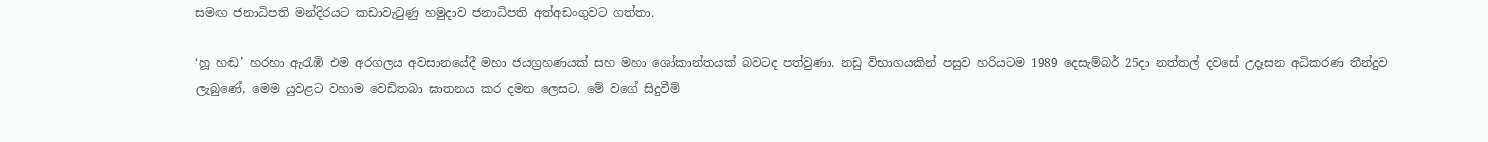සමඟ ජනාධිපති මන්දිරයට කඩාවැටුණු හමුදාව ජනාධිපති අත්අඩංගුවට ගත්තා.

‘හූ හඬ’ හරහා ඇරැඹි එම අරගලය අවසානයේදී මහා ජයග්‍රහණයක් සහ මහා ශෝකාන්තයක් බවටද පත්වුණා. නඩු විභාගයකින් පසුව හරියටම 1989 දෙසැම්බර් 25දා නත්තල් දවසේ උදෑසන අධිකරණ තීන්දුව ලැබුණේ, මෙම යුවළට වහාම වෙඩිතබා ඝාතනය කර දමන ලෙසට. මේ වගේ සිදුවීම්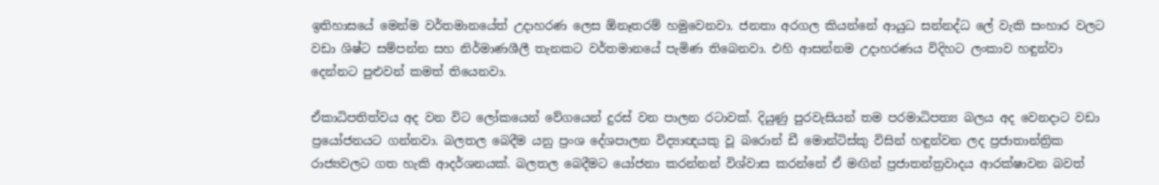ඉතිහාසයේ මෙන්ම වර්තමානයේත් උදාහරණ ලෙස ඕනෑතරම් හමුවෙනවා. ජනතා අරගල කියන්නේ ආයුධ සන්නද්ධ ලේ වැකි සංහාර වලට වඩා ශිෂ්ට සම්පන්න සහ නිර්මාණශීලී තැනකට වර්තමානයේ පැමිණ තිබෙනවා. එහි ආසන්නම උදාහරණය විදිහට ලංකාව හඳුන්වා දෙන්නට පුළුවන් කමත් තියෙනවා.

ඒකාධිපතිත්වය අද වන විට ලෝකයෙන් වේගයෙන් දුරස් වන පාලන රටාවක්. දියුණු පුරවැසියන් තම පරමාධිපත්‍ය බලය අද වෙනදාට වඩා ප්‍රයෝජනයට ගන්නවා. බලතල බෙදීම යනු ප්‍රංශ දේශපාලන විද්‍යාඥයකු වූ බරොන් ඩී මොන්ටිස්කු විසින් හඳුන්වන ලද ප්‍රජාතාන්ත්‍රික රාජ්‍යවලට ගත හැකි ආදර්ශනයක්. බලතල බෙදීමට යෝජනා කරන්නන් විශ්වාස කරන්නේ ඒ මඟින් ප්‍රජාතන්ත්‍රවාදය ආරක්ෂාවන බවත්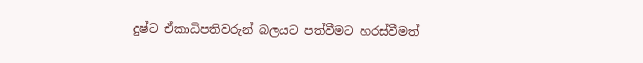දුෂ්ට ඒකාධිපතිවරුන් බලයට පත්වීමට හරස්වීමත්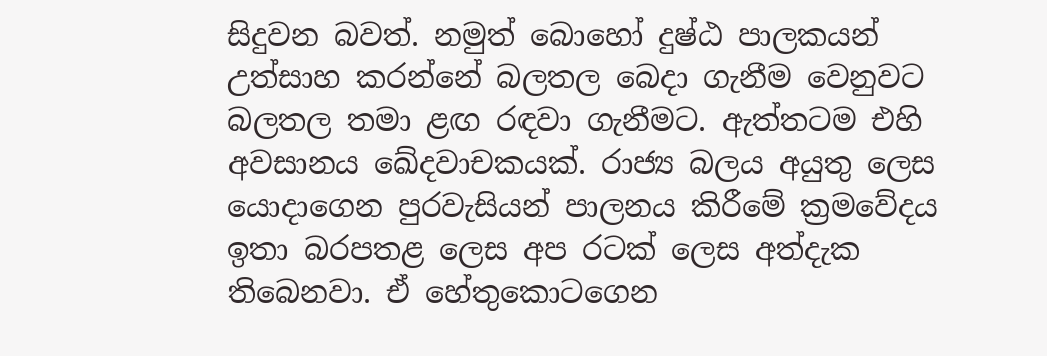සිදුවන බවත්. නමුත් බොහෝ දුෂ්ඨ පාලකයන් උත්සාහ කරන්නේ බලතල බෙදා ගැනීම වෙනුවට බලතල තමා ළඟ රඳවා ගැනීමට. ඇත්තටම එහි අවසානය ඛේදවාචකයක්. රාජ්‍ය බලය අයුතු ලෙස යොදාගෙන පුරවැසියන් පාලනය කිරීමේ ක්‍රමවේදය ඉතා බරපතළ ලෙස අප රටක් ලෙස අත්දැක තිබෙනවා. ඒ හේතුකොටගෙන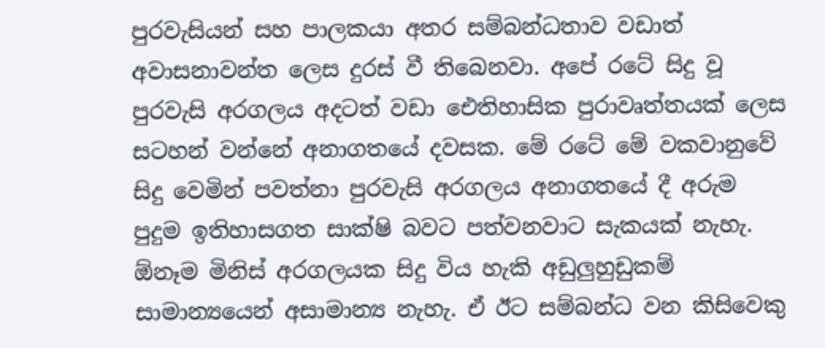පුරවැසියන් සහ පාලකයා අතර සම්බන්ධතාව වඩාත් අවාසනාවන්ත ලෙස දුරස් වී තිබෙනවා. අපේ රටේ සිදු වූ පුරවැසි අරගලය අදටත් වඩා ඓතිහාසික පුරාවෘත්තයක් ලෙස සටහන් වන්නේ අනාගතයේ දවසක. මේ රටේ මේ වකවානුවේ සිදු වෙමින් පවත්නා පුරවැසි අරගලය අනාගතයේ දී අරුම පුදුම ඉතිහාසගත සාක්ෂි බවට පත්වනවාට සැකයක් නැහැ. ඕනෑම මිනිස් අරගලයක සිදු විය හැකි අඩුලුහුඩුකම් සාමාන්‍යයෙන් අසාමාන්‍ය නැහැ. ඒ ඊට සම්බන්ධ වන කිසිවෙකු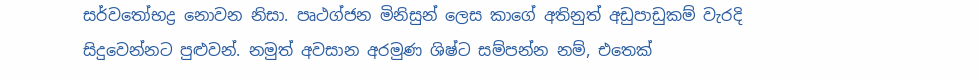සර්වතෝභද්‍ර නොවන නිසා. පෘථග්ජන මිනිසුන් ලෙස කාගේ අතිනුත් අඩුපාඩුකම් වැරදි සිදුවෙන්නට පුළුවන්. නමුත් අවසාන අරමුණ ශිෂ්ට සම්පන්න නම්, එතෙක්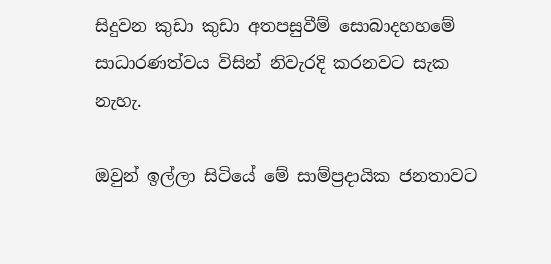සිදුවන කුඩා කුඩා අතපසුවීම් සොබාදහහමේ සාධාරණත්වය විසින් නිවැරදි කරනවට සැක නැහැ.

ඔවුන් ඉල්ලා සිටියේ මේ සාම්ප්‍රදායික ජනතාවට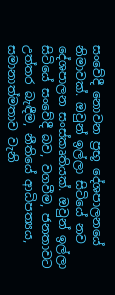සංවේදී නොවන ප්‍රභූ දේශපාලනයේ නිමාවක්. ඔවුන් ඉල්ලා සිටියේ නව දේශපාලන සංස්කෘතියක්. ඔවුන් ඉල්ලා සිටියේ සංවේදී බව, වගවීම, ජනතාවට උත්තර බැඳීම, නීතියේ ආධිපත්‍යය, සමානාත්මතාව වැනි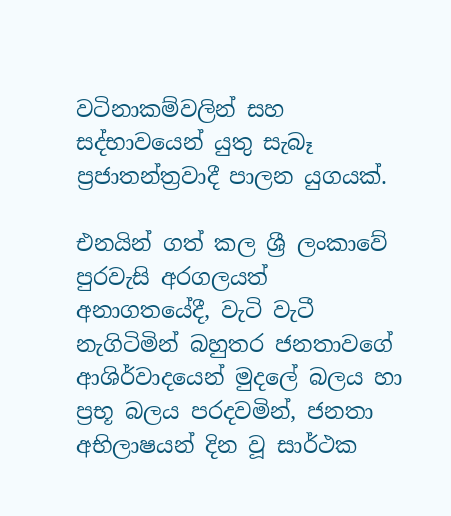වටිනාකම්වලින් සහ සද්භාවයෙන් යුතු සැබෑ ප්‍රජාතන්ත්‍රවාදී පාලන යුගයක්.

එනයින් ගත් කල ශ්‍රී ලංකාවේ පුරවැසි අරගලයත් අනාගතයේදී, වැටි වැටී නැගිටිමින් බහුතර ජනතාවගේ ආශිර්වාදයෙන් මුදලේ බලය හා ප්‍රභූ බලය පරදවමින්, ජනතා අභිලාෂයන් දින වූ සාර්ථක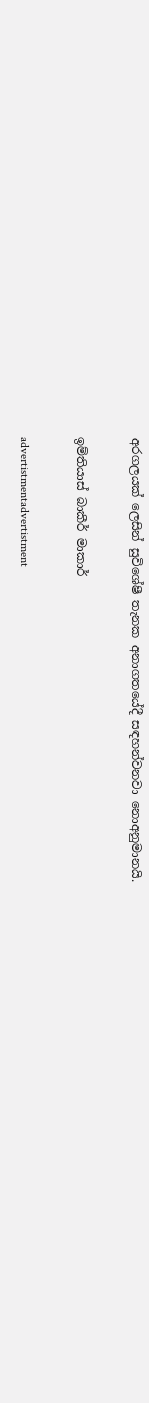අරගලයක් ලෙසින් සුවිශේෂී තැනක අනාගතයේදී සඳහන්වනවා නොඅනුමානයි.

ඉම්තියාස් බාකීර් මාකාර්

advertistmentadvertistment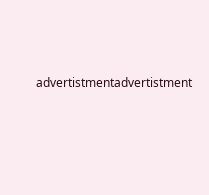advertistmentadvertistment